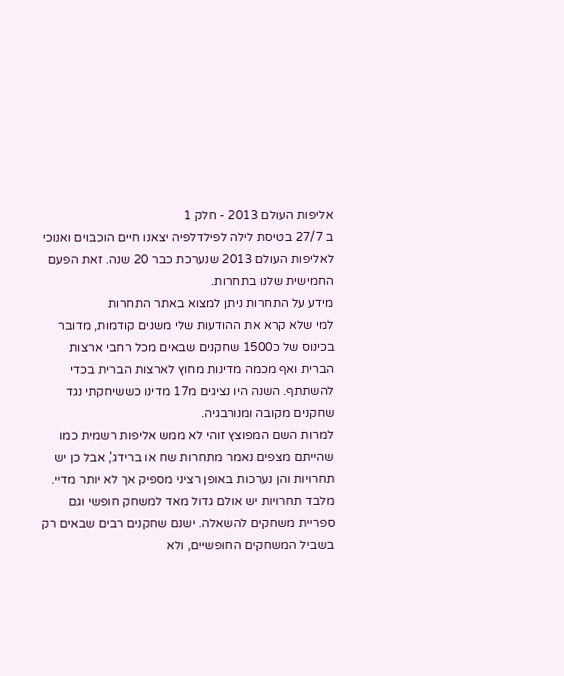אליפות העולם 2013 - חלק 1
ב 27/7 בטיסת לילה לפילדלפיה יצאנו חיים הוכבוים ואנוכי לאליפות העולם 2013 שנערכת כבר 20 שנה. זאת הפעם החמישית שלנו בתחרות.
מידע על התחרות ניתן למצוא באתר התחרות
למי שלא קרא את ההודעות שלי משנים קודמות, מדובר בכינוס של כ1500 שחקנים שבאים מכל רחבי ארצות הברית ואף מכמה מדינות מחוץ לארצות הברית בכדי להשתתף. השנה היו נציגים מ17 מדינו כששיחקתי נגד שחקנים מקובה ומנורבגיה.
למרות השם המפוצץ זוהי לא ממש אליפות רשמית כמו שהייתם מצפים נאמר מתחרות שח או ברידג', אבל כן יש תחרויות והן נערכות באופן רציני מספיק אך לא יותר מדיי.
מלבד תחרויות יש אולם גדול מאד למשחק חופשי וגם ספריית משחקים להשאלה. ישנם שחקנים רבים שבאים רק בשביל המשחקים החופשיים, ולא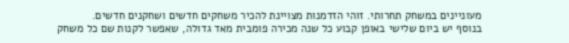מעוניינים במשחק תחרותי. זוהי הזדמנות מצויינת להכיר משחקים חדשים ושחקנים חדשים.
בנוסף יש ביום שלישי באופן קבוע כל שנה מכירה פומבית מאד גדולה, שאפשר לקנות שם כל משחק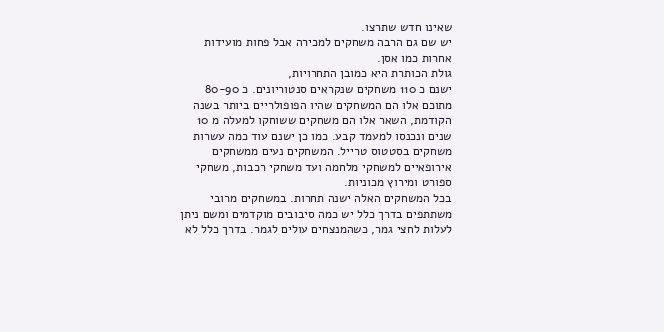שאינו חדש שתרצו.
יש שם גם הרבה משחקים למכירה אבל פחות מועידות אחרות כמו אסן.
גולת הכותרת היא כמובן התחרויות,
ישנם כ 110 משחקים שנקראים סנטוריונים. כ 80-90 מתוכם אלו הם המשחקים שהיו הפופולריים ביותר בשנה הקודמת, השאר אלו הם משחקים ששוחקו למעלה מ 10 שנים ונכנסו למעמד קבע. כמו כן ישנם עוד כמה עשרות משחקים בסטטוס טרייל. המשחקים נעים ממשחקים אירופאיים למשחקי מלחמה ועד משחקי רכבות, משחקי ספורט ומירוץ מכוניות.
בכל המשחקים האלה ישנה תחרות. במשחקים מרובי משתתפים בדרך כלל יש כמה סיבובים מוקדמים ומשם ניתן לעלות לחצי גמר, כשהמנצחים עולים לגמר. בדרך כלל לא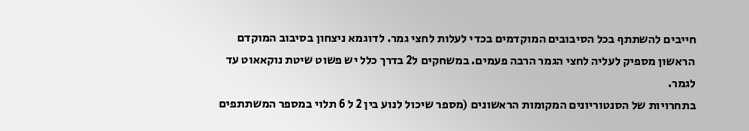חייבים להשתתף בכל הסיבובים המוקדמים בכדי לעלות לחצי גמר. לדוגמא ניצחון בסיבוב המוקדם הראשון מספיק לעליה לחצי הגמר הרבה פעמים. במשחקים ל2 בדרך כלל יש פשוט שיטת נוקאאוט עד לגמר.
בתחרויות של הסנטוריונים המקומות הראשונים (מספר שיכול לנוע בין 2 ל 6 תלוי במספר המשתתפים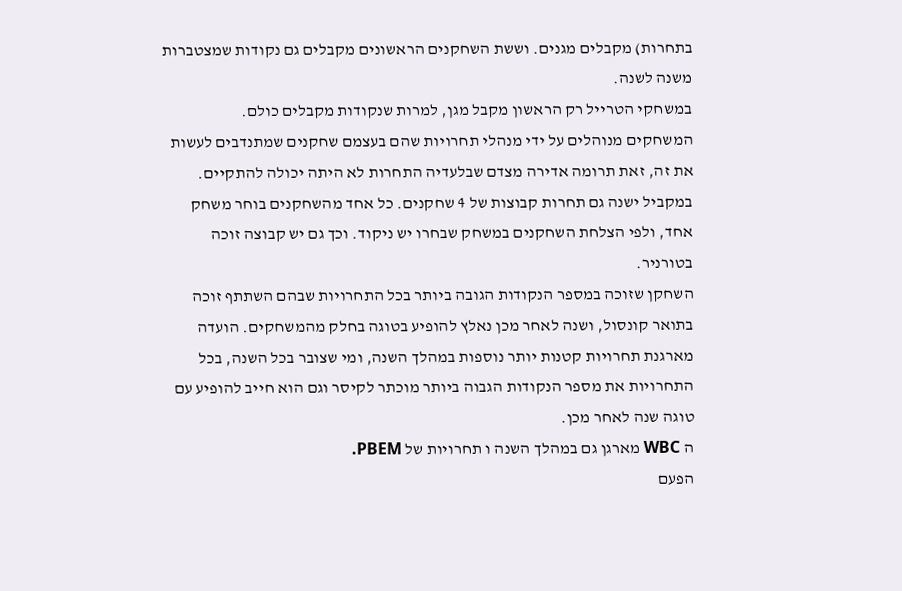בתחרות) מקבלים מגנים. וששת השחקנים הראשונים מקבלים גם נקודות שמצטברות משנה לשנה.
במשחקי הטרייל רק הראשון מקבל מגן, למרות שנקודות מקבלים כולם.
המשחקים מנוהלים על ידי מנהלי תחרויות שהם בעצמם שחקנים שמתנדבים לעשות את זה, זאת תרומה אדירה מצדם שבלעדיה התחרות לא היתה יכולה להתקיים.
במקביל ישנה גם תחרות קבוצות של 4 שחקנים. כל אחד מהשחקנים בוחר משחק אחד, ולפי הצלחת השחקנים במשחק שבחרו יש ניקוד. וכך גם יש קבוצה זוכה בטורניר.
השחקן שזוכה במספר הנקודות הגובה ביותר בכל התחרויות שבהם השתתף זוכה בתואר קונסול, ושנה לאחר מכן נאלץ להופיע בטוגה בחלק מהמשחקים. הועדה מארגנת תחרויות קטנות יותר נוספות במהלך השנה, ומי שצובר בכל השנה, בכל התחרויות את מספר הנקודות הגבוה ביותר מוכתר לקיסר וגם הוא חייב להופיע עם טוגה שנה לאחר מכן.
ה WBC מארגן גם במהלך השנה ו תחרויות של PBEM.
הפעם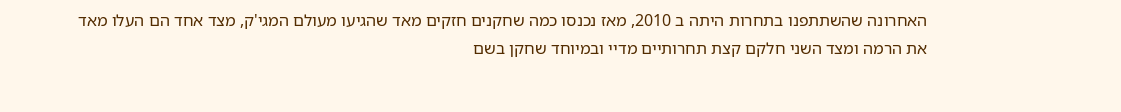האחרונה שהשתתפנו בתחרות היתה ב 2010, מאז נכנסו כמה שחקנים חזקים מאד שהגיעו מעולם המגי'ק, מצד אחד הם העלו מאד את הרמה ומצד השני חלקם קצת תחרותיים מדיי ובמיוחד שחקן בשם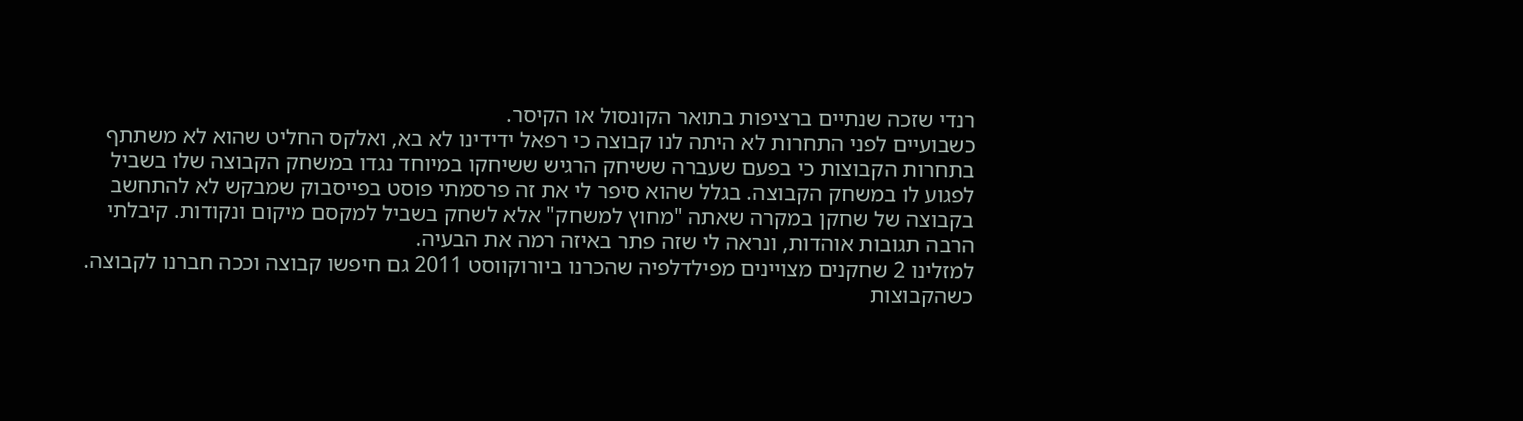רנדי שזכה שנתיים ברציפות בתואר הקונסול או הקיסר.
כשבועיים לפני התחרות לא היתה לנו קבוצה כי רפאל ידידינו לא בא, ואלקס החליט שהוא לא משתתף בתחרות הקבוצות כי בפעם שעברה ששיחק הרגיש ששיחקו במיוחד נגדו במשחק הקבוצה שלו בשביל לפגוע לו במשחק הקבוצה. בגלל שהוא סיפר לי את זה פרסמתי פוסט בפייסבוק שמבקש לא להתחשב בקבוצה של שחקן במקרה שאתה "מחוץ למשחק" אלא לשחק בשביל למקסם מיקום ונקודות. קיבלתי הרבה תגובות אוהדות, ונראה לי שזה פתר באיזה רמה את הבעיה.
למזלינו 2 שחקנים מצויינים מפילדלפיה שהכרנו ביורוקווסט 2011 גם חיפשו קבוצה וככה חברנו לקבוצה. כשהקבוצות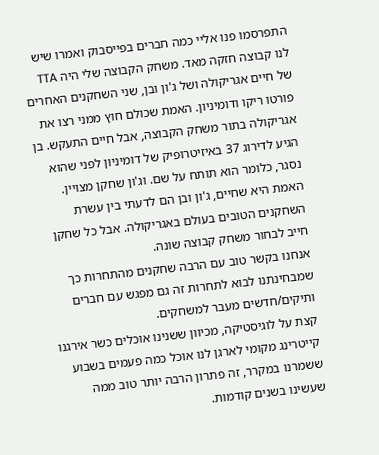התפרסמו פנו אליי כמה חברים בפייסבוק ואמרו שיש לנו קבוצה חזקה מאד. משחק הקבוצה שלי היה TTA של חיים אגריקולה ושל ג'ון ובן, שני השחקנים האחרים פורטו ריקו ודומיניון. האמת שכולם חוץ ממני רצו את אגריקולה בתור משחק הקבוצה, אבל חיים התעקש. בן הגיע לדירוג 37 באיזיטרופיק של דומיניון לפני שהוא נסגר, כלומר הוא תותח על שם. וג'ון שחקן מצויין. האמת היא שחיים, ג'ון ובן הם לדעתי בין עשרת השחקנים הטובים בעולם באגריקולה. אבל כל שחקן חייב לבחור משחק קבוצה שונה.
אנחנו בקשר טוב עם הרבה שחקנים מהתחרות כך שמבחינתנו לבוא לתחרות זה גם מפגש עם חברים ותיקים/חדשים מעבר למשחקים.
קצת על לוגיסטיקה, מכיוון ששנינו אוכלים כשר אירגנו קייטרינג מקומי לארגן לנו אוכל כמה פעמים בשבוע ששמרנו במקרר, זה פתרון הרבה יותר טוב ממה שעשינו בשנים קודמות.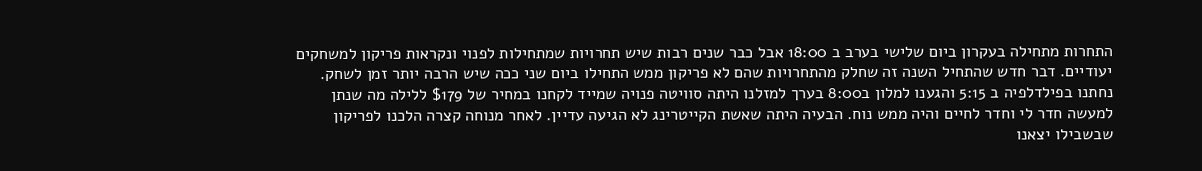התחרות מתחילה בעקרון ביום שלישי בערב ב 18:00 אבל כבר שנים רבות שיש תחרויות שמתחילות לפנוי ונקראות פריקון למשחקים יעודיים. דבר חדש שהתחיל השנה זה שחלק מהתחרויות שהם לא פריקון ממש התחילו ביום שני ככה שיש הרבה יותר זמן לשחק.
נחתנו בפילדלפיה ב 5:15 והגענו למלון ב8:00 בערך למזלנו היתה סוויטה פנויה שמייד לקחנו במחיר של $179 ללילה מה שנתן למעשה חדר לי וחדר לחיים והיה ממש נוח. הבעיה היתה שאשת הקייטרינג לא הגיעה עדיין. לאחר מנוחה קצרה הלכנו לפריקון שבשבילו יצאנו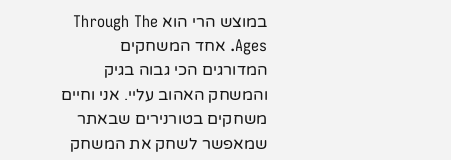במוצש הרי הוא Through The Ages. אחד המשחקים המדורגים הכי גבוה בגיק והמשחק האהוב עליי. אני וחיים משחקים בטורנירים שבאתר שמאפשר לשחק את המשחק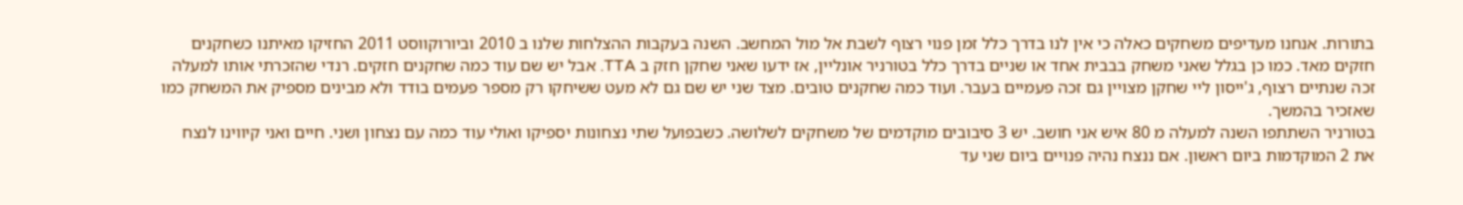בתורות. אנחנו מעדיפים משחקים כאלה כי אין לנו בדרך כלל זמן פנוי רצוף לשבת אל מול המחשב. השנה בעקבות ההצלחות שלנו ב 2010 וביורוקווסט 2011 החזיקו מאיתנו כשחקנים חזקים מאד. כמו כן בגלל שאני משחק בבבית אחד או שניים בדרך כלל בטורניר אונליין, אז ידעו שאני שחקן חזק ב TTA. אבל יש שם עוד כמה שחקנים חזקים. רנדי שהזכרתי אותו למעלה זכה שנתיים רצוף, ג'ייסון ליי שחקן מצויין גם זכה פעמיים בעבר. ועוד כמה שחקנים טובים. מצד שני יש שם גם לא מעט ששיחקו רק מספר פעמים בודד ולא מבינים מספיק את המשחק כמו שאזכיר בהמשך.
בטורניר השתתפו השנה למעלה מ 80 איש אני חושב. יש 3 סיבובים מוקדמים של משחקים לשלושה. כשבפועל שתי נצחונות יספיקו ואולי עוד כמה עם נצחון ושני. חיים ואני קיווינו לנצח את 2 המוקדמות ביום ראשון. אם ננצח נהיה פנויים ביום שני עד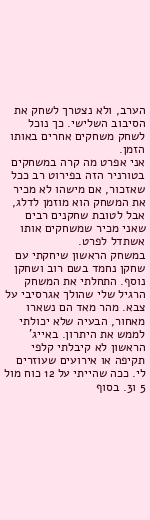הערב, ולא נצטרך לשחק את הסיבוב השלישי. כך נוכל לשחק משחקים אחרים באותו הזמן.
אני אפרט מה קרה במשחקים בטורניר הזה בפירוט רב ככל שאזכור, אם מישהו לא מכיר את המשחק הוא מוזמן לדלג, אבל לטובת שחקנים רבים שאני מכיר שמשחקים אותו אשתדל לפרט.
במשחק הראשון שיחקתי עם שחקן נחמד בשם רוב ושחקן נוסף. התחלתי את המשחק הרגיל שלי שהולך אגרסיבי על צבא. מהר מאד הם נשארו מאחור, הבעיה שלא יכולתי לממש את היתרון. באייג' הראשון לא קיבלתי קלפי תקיפה או אירועים שעוזרים לי. ככה שהייתי על 12 כוח מול 5 ו3. בסוף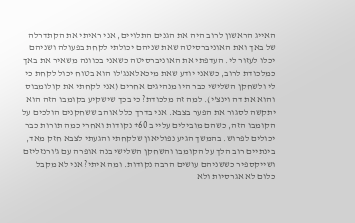האייג הראשון לרוב היה את הגנים התלויים, אני ראיתי את הקתדרלה של באך ואת האוניברסיטה שאת שניהם יכולתי לקחת בפעולה ושניהם יכלו לעזור לי. העדפתי את האוניברסיטה כשאני בכוונה משאיר את באך כמלכודת לרוב, כשאני יודע שאת מיכאלאנג'לו הוא בטוח יכול לקחת כי לי ולשחקן השלישי כבר היו מנהיגים אחרים (אני לקחתי את קולומבוס והוא את דה וינצ'י). למה זה מלכודת? כי בכך שישקיע בקומבו הזה הוא יתקשה לסגור את הפער בצבא. אני בדרך כלל אוהב ששחקנים הולכים על הקומבו הזה, כשהם מובילים עליי ב 60+ נקודות ואחרי כמה תורות כבר יכולים לפרוש. בהמשך הגיע נפוליאון שלקחתי והגעתי לצבא חזק מאד, בינתיים רוב הלך על הקומבו והשחקן השלישי בנה אופרה עם ג'ורנזליזם ושייקספיר כששניהם עושים הרבה נקודות. ומה איתי? אני לא מקבל כלום לא אגרסיות ולא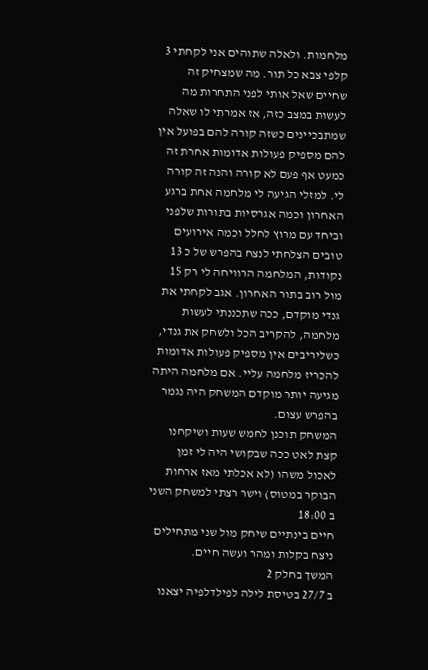מלחמות. ולאלה שתוהים אני לקחתי 3 קלפי צבא כל תור. מה שמצחיק זה שחיים שאל אותי לפני התחרות מה לעשות במצב כזה, אז אמרתי לו שאלה שמתבכיינים כשזה קורה להם בפועל אין להם מספיק פעולות אדומות אחרת זה כמעט אף פעם לא קורה והנה זה קורה לי. למזלי הגיעה לי מלחמה אחת ברגע האחרון וכמה אגרסיות בתורות שלפני וביחד עם מרוץ לחלל וכמה אירועים טובים הצלחתי לנצח בהפרש של כ 13 נקודות, המלחמה הרוויחה לי רק 15 מול רוב בתור האחרון. אגב לקחתי את גנדי מוקדם, ככה שתכננתי לעשות מלחמה, להקריב הכל ולשחק את גנדי, כשליריבים אין מספיק פעולות אדומות להכריז מלחמה עליי. אם מלחמה היתה מגיעה יותר מוקדם המשחק היה נגמר בהפרש עצום.
המשחק תוכנן לחמש שעות ושיקחנו קצת לאט ככה שבקושי היה לי זמן לאכול משהו (לא אכלתי מאז ארחות הבוקר במטוס) וישר רצתי למשחק השני ב 18:00
חיים בינתיים שיחק מול שני מתחילים ניצח בקלות ומהר ועשה חיים.
המשך בחלק 2
ב 27/7 בטיסת לילה לפילדלפיה יצאנו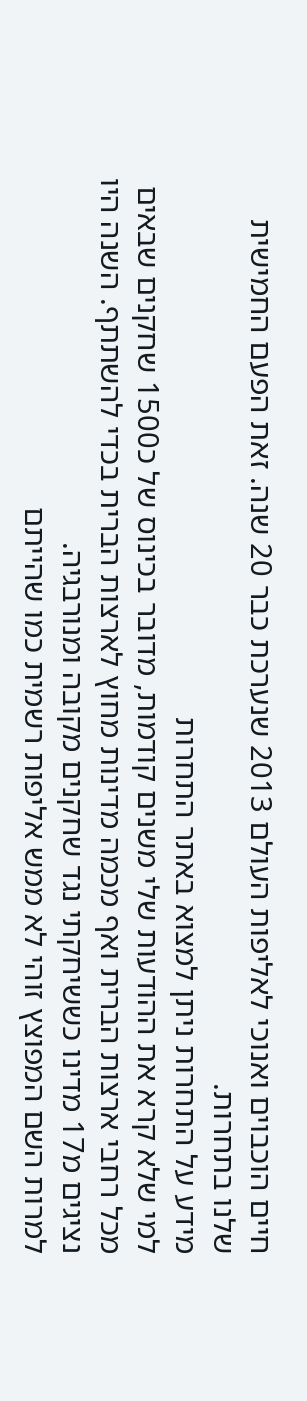חיים הוכבוים ואנוכי לאליפות העולם 2013 שנערכת כבר 20 שנה. זאת הפעם החמישית שלנו בתחרות.
מידע על התחרות ניתן למצוא באתר התחרות
למי שלא קרא את ההודעות שלי משנים קודמות, מדובר בכינוס של כ1500 שחקנים שבאים מכל רחבי ארצות הברית ואף מכמה מדינות מחוץ לארצות הברית בכדי להשתתף. השנה היו נציגים מ17 מדינו כששיחקתי נגד שחקנים מקובה ומנורבגיה.
למרות השם המפוצץ זוהי לא ממש אליפות רשמית כמו שהייתם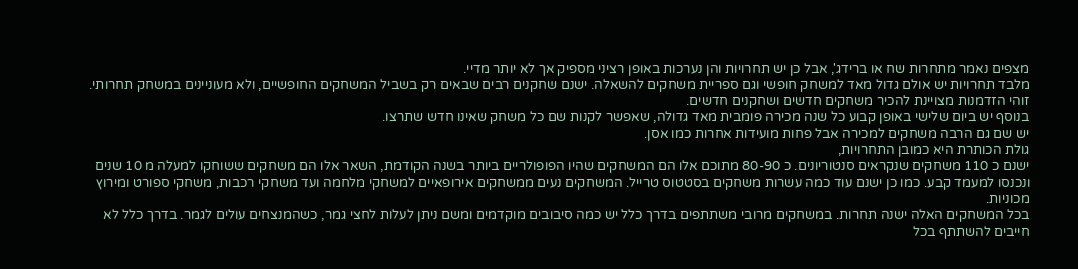מצפים נאמר מתחרות שח או ברידג', אבל כן יש תחרויות והן נערכות באופן רציני מספיק אך לא יותר מדיי.
מלבד תחרויות יש אולם גדול מאד למשחק חופשי וגם ספריית משחקים להשאלה. ישנם שחקנים רבים שבאים רק בשביל המשחקים החופשיים, ולא מעוניינים במשחק תחרותי. זוהי הזדמנות מצויינת להכיר משחקים חדשים ושחקנים חדשים.
בנוסף יש ביום שלישי באופן קבוע כל שנה מכירה פומבית מאד גדולה, שאפשר לקנות שם כל משחק שאינו חדש שתרצו.
יש שם גם הרבה משחקים למכירה אבל פחות מועידות אחרות כמו אסן.
גולת הכותרת היא כמובן התחרויות,
ישנם כ 110 משחקים שנקראים סנטוריונים. כ 80-90 מתוכם אלו הם המשחקים שהיו הפופולריים ביותר בשנה הקודמת, השאר אלו הם משחקים ששוחקו למעלה מ 10 שנים ונכנסו למעמד קבע. כמו כן ישנם עוד כמה עשרות משחקים בסטטוס טרייל. המשחקים נעים ממשחקים אירופאיים למשחקי מלחמה ועד משחקי רכבות, משחקי ספורט ומירוץ מכוניות.
בכל המשחקים האלה ישנה תחרות. במשחקים מרובי משתתפים בדרך כלל יש כמה סיבובים מוקדמים ומשם ניתן לעלות לחצי גמר, כשהמנצחים עולים לגמר. בדרך כלל לא חייבים להשתתף בכל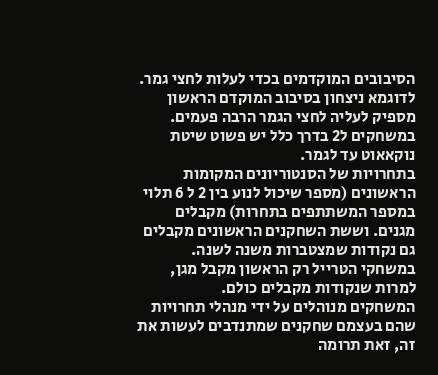הסיבובים המוקדמים בכדי לעלות לחצי גמר. לדוגמא ניצחון בסיבוב המוקדם הראשון מספיק לעליה לחצי הגמר הרבה פעמים. במשחקים ל2 בדרך כלל יש פשוט שיטת נוקאאוט עד לגמר.
בתחרויות של הסנטוריונים המקומות הראשונים (מספר שיכול לנוע בין 2 ל 6 תלוי במספר המשתתפים בתחרות) מקבלים מגנים. וששת השחקנים הראשונים מקבלים גם נקודות שמצטברות משנה לשנה.
במשחקי הטרייל רק הראשון מקבל מגן, למרות שנקודות מקבלים כולם.
המשחקים מנוהלים על ידי מנהלי תחרויות שהם בעצמם שחקנים שמתנדבים לעשות את זה, זאת תרומה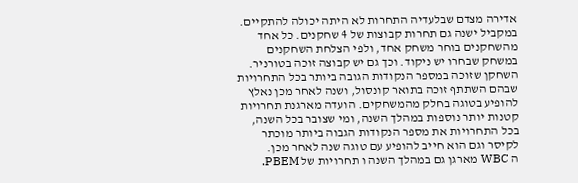אדירה מצדם שבלעדיה התחרות לא היתה יכולה להתקיים.
במקביל ישנה גם תחרות קבוצות של 4 שחקנים. כל אחד מהשחקנים בוחר משחק אחד, ולפי הצלחת השחקנים במשחק שבחרו יש ניקוד. וכך גם יש קבוצה זוכה בטורניר.
השחקן שזוכה במספר הנקודות הגובה ביותר בכל התחרויות שבהם השתתף זוכה בתואר קונסול, ושנה לאחר מכן נאלץ להופיע בטוגה בחלק מהמשחקים. הועדה מארגנת תחרויות קטנות יותר נוספות במהלך השנה, ומי שצובר בכל השנה, בכל התחרויות את מספר הנקודות הגבוה ביותר מוכתר לקיסר וגם הוא חייב להופיע עם טוגה שנה לאחר מכן.
ה WBC מארגן גם במהלך השנה ו תחרויות של PBEM.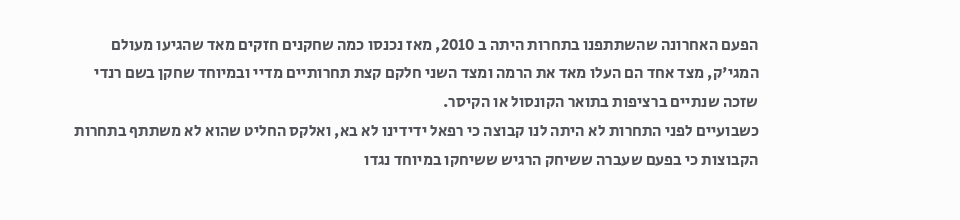הפעם האחרונה שהשתתפנו בתחרות היתה ב 2010, מאז נכנסו כמה שחקנים חזקים מאד שהגיעו מעולם המגי'ק, מצד אחד הם העלו מאד את הרמה ומצד השני חלקם קצת תחרותיים מדיי ובמיוחד שחקן בשם רנדי שזכה שנתיים ברציפות בתואר הקונסול או הקיסר.
כשבועיים לפני התחרות לא היתה לנו קבוצה כי רפאל ידידינו לא בא, ואלקס החליט שהוא לא משתתף בתחרות הקבוצות כי בפעם שעברה ששיחק הרגיש ששיחקו במיוחד נגדו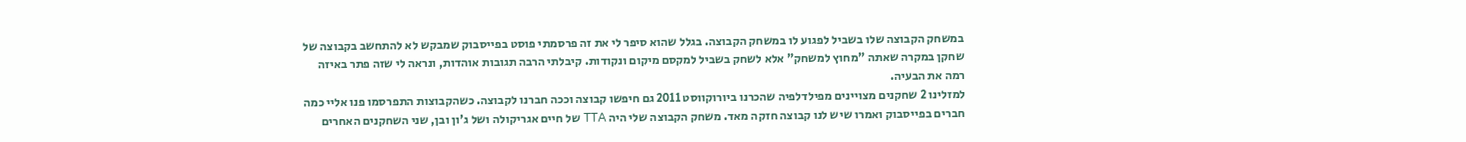במשחק הקבוצה שלו בשביל לפגוע לו במשחק הקבוצה. בגלל שהוא סיפר לי את זה פרסמתי פוסט בפייסבוק שמבקש לא להתחשב בקבוצה של שחקן במקרה שאתה "מחוץ למשחק" אלא לשחק בשביל למקסם מיקום ונקודות. קיבלתי הרבה תגובות אוהדות, ונראה לי שזה פתר באיזה רמה את הבעיה.
למזלינו 2 שחקנים מצויינים מפילדלפיה שהכרנו ביורוקווסט 2011 גם חיפשו קבוצה וככה חברנו לקבוצה. כשהקבוצות התפרסמו פנו אליי כמה חברים בפייסבוק ואמרו שיש לנו קבוצה חזקה מאד. משחק הקבוצה שלי היה TTA של חיים אגריקולה ושל ג'ון ובן, שני השחקנים האחרים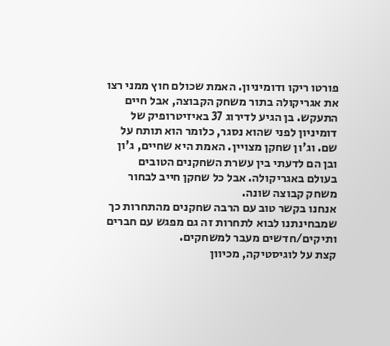פורטו ריקו ודומיניון. האמת שכולם חוץ ממני רצו את אגריקולה בתור משחק הקבוצה, אבל חיים התעקש. בן הגיע לדירוג 37 באיזיטרופיק של דומיניון לפני שהוא נסגר, כלומר הוא תותח על שם. וג'ון שחקן מצויין. האמת היא שחיים, ג'ון ובן הם לדעתי בין עשרת השחקנים הטובים בעולם באגריקולה. אבל כל שחקן חייב לבחור משחק קבוצה שונה.
אנחנו בקשר טוב עם הרבה שחקנים מהתחרות כך שמבחינתנו לבוא לתחרות זה גם מפגש עם חברים ותיקים/חדשים מעבר למשחקים.
קצת על לוגיסטיקה, מכיוון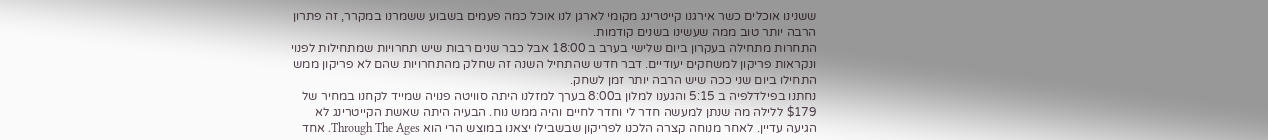ששנינו אוכלים כשר אירגנו קייטרינג מקומי לארגן לנו אוכל כמה פעמים בשבוע ששמרנו במקרר, זה פתרון הרבה יותר טוב ממה שעשינו בשנים קודמות.
התחרות מתחילה בעקרון ביום שלישי בערב ב 18:00 אבל כבר שנים רבות שיש תחרויות שמתחילות לפנוי ונקראות פריקון למשחקים יעודיים. דבר חדש שהתחיל השנה זה שחלק מהתחרויות שהם לא פריקון ממש התחילו ביום שני ככה שיש הרבה יותר זמן לשחק.
נחתנו בפילדלפיה ב 5:15 והגענו למלון ב8:00 בערך למזלנו היתה סוויטה פנויה שמייד לקחנו במחיר של $179 ללילה מה שנתן למעשה חדר לי וחדר לחיים והיה ממש נוח. הבעיה היתה שאשת הקייטרינג לא הגיעה עדיין. לאחר מנוחה קצרה הלכנו לפריקון שבשבילו יצאנו במוצש הרי הוא Through The Ages. אחד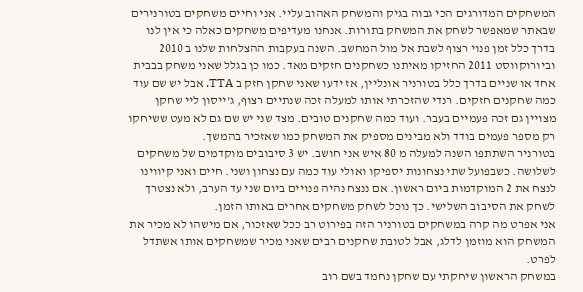המשחקים המדורגים הכי גבוה בגיק והמשחק האהוב עליי. אני וחיים משחקים בטורנירים שבאתר שמאפשר לשחק את המשחק בתורות. אנחנו מעדיפים משחקים כאלה כי אין לנו בדרך כלל זמן פנוי רצוף לשבת אל מול המחשב. השנה בעקבות ההצלחות שלנו ב 2010 וביורוקווסט 2011 החזיקו מאיתנו כשחקנים חזקים מאד. כמו כן בגלל שאני משחק בבבית אחד או שניים בדרך כלל בטורניר אונליין, אז ידעו שאני שחקן חזק ב TTA. אבל יש שם עוד כמה שחקנים חזקים. רנדי שהזכרתי אותו למעלה זכה שנתיים רצוף, ג'ייסון ליי שחקן מצויין גם זכה פעמיים בעבר. ועוד כמה שחקנים טובים. מצד שני יש שם גם לא מעט ששיחקו רק מספר פעמים בודד ולא מבינים מספיק את המשחק כמו שאזכיר בהמשך.
בטורניר השתתפו השנה למעלה מ 80 איש אני חושב. יש 3 סיבובים מוקדמים של משחקים לשלושה. כשבפועל שתי נצחונות יספיקו ואולי עוד כמה עם נצחון ושני. חיים ואני קיווינו לנצח את 2 המוקדמות ביום ראשון. אם ננצח נהיה פנויים ביום שני עד הערב, ולא נצטרך לשחק את הסיבוב השלישי. כך נוכל לשחק משחקים אחרים באותו הזמן.
אני אפרט מה קרה במשחקים בטורניר הזה בפירוט רב ככל שאזכור, אם מישהו לא מכיר את המשחק הוא מוזמן לדלג, אבל לטובת שחקנים רבים שאני מכיר שמשחקים אותו אשתדל לפרט.
במשחק הראשון שיחקתי עם שחקן נחמד בשם רוב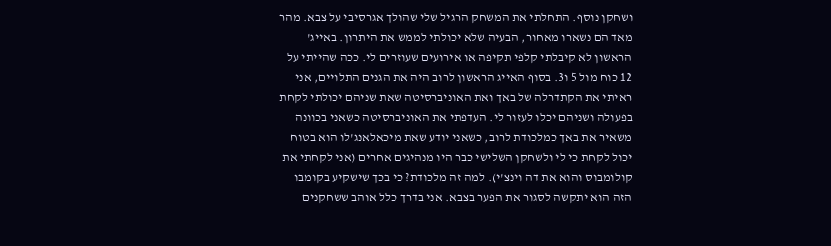ושחקן נוסף. התחלתי את המשחק הרגיל שלי שהולך אגרסיבי על צבא. מהר מאד הם נשארו מאחור, הבעיה שלא יכולתי לממש את היתרון. באייג' הראשון לא קיבלתי קלפי תקיפה או אירועים שעוזרים לי. ככה שהייתי על 12 כוח מול 5 ו3. בסוף האייג הראשון לרוב היה את הגנים התלויים, אני ראיתי את הקתדרלה של באך ואת האוניברסיטה שאת שניהם יכולתי לקחת בפעולה ושניהם יכלו לעזור לי. העדפתי את האוניברסיטה כשאני בכוונה משאיר את באך כמלכודת לרוב, כשאני יודע שאת מיכאלאנג'לו הוא בטוח יכול לקחת כי לי ולשחקן השלישי כבר היו מנהיגים אחרים (אני לקחתי את קולומבוס והוא את דה וינצ'י). למה זה מלכודת? כי בכך שישקיע בקומבו הזה הוא יתקשה לסגור את הפער בצבא. אני בדרך כלל אוהב ששחקנים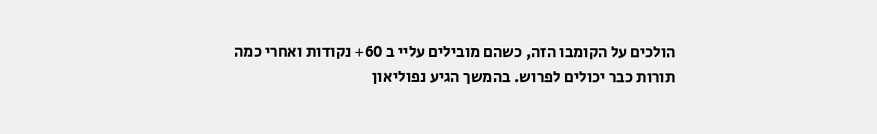הולכים על הקומבו הזה, כשהם מובילים עליי ב 60+ נקודות ואחרי כמה תורות כבר יכולים לפרוש. בהמשך הגיע נפוליאון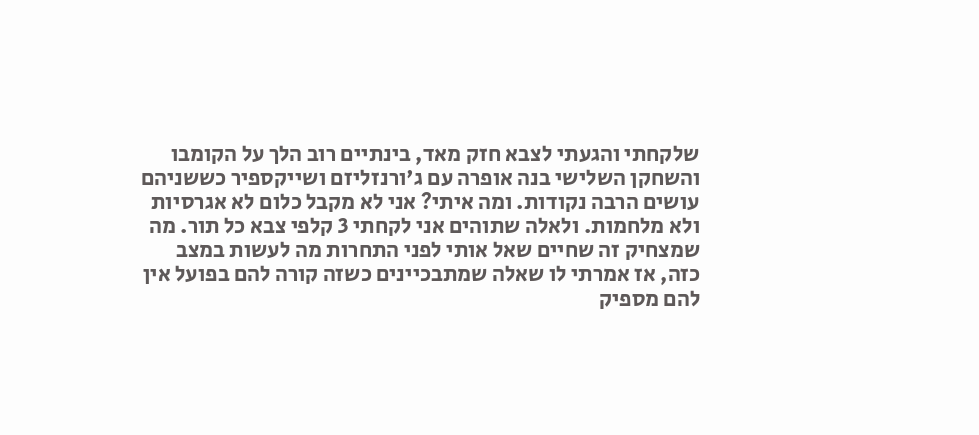שלקחתי והגעתי לצבא חזק מאד, בינתיים רוב הלך על הקומבו והשחקן השלישי בנה אופרה עם ג'ורנזליזם ושייקספיר כששניהם עושים הרבה נקודות. ומה איתי? אני לא מקבל כלום לא אגרסיות ולא מלחמות. ולאלה שתוהים אני לקחתי 3 קלפי צבא כל תור. מה שמצחיק זה שחיים שאל אותי לפני התחרות מה לעשות במצב כזה, אז אמרתי לו שאלה שמתבכיינים כשזה קורה להם בפועל אין להם מספיק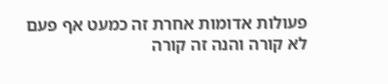פעולות אדומות אחרת זה כמעט אף פעם לא קורה והנה זה קורה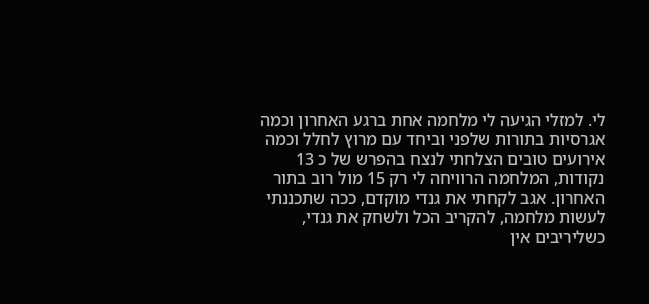לי. למזלי הגיעה לי מלחמה אחת ברגע האחרון וכמה אגרסיות בתורות שלפני וביחד עם מרוץ לחלל וכמה אירועים טובים הצלחתי לנצח בהפרש של כ 13 נקודות, המלחמה הרוויחה לי רק 15 מול רוב בתור האחרון. אגב לקחתי את גנדי מוקדם, ככה שתכננתי לעשות מלחמה, להקריב הכל ולשחק את גנדי, כשליריבים אין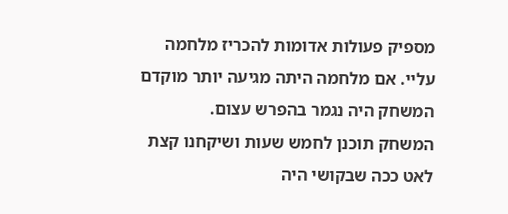מספיק פעולות אדומות להכריז מלחמה עליי. אם מלחמה היתה מגיעה יותר מוקדם המשחק היה נגמר בהפרש עצום.
המשחק תוכנן לחמש שעות ושיקחנו קצת לאט ככה שבקושי היה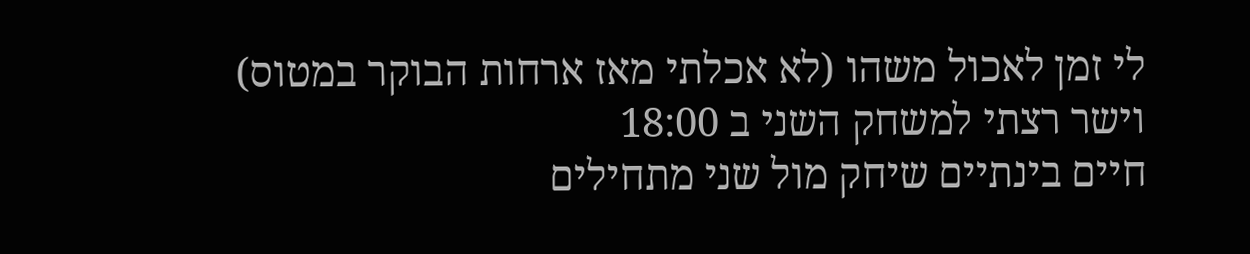לי זמן לאכול משהו (לא אכלתי מאז ארחות הבוקר במטוס) וישר רצתי למשחק השני ב 18:00
חיים בינתיים שיחק מול שני מתחילים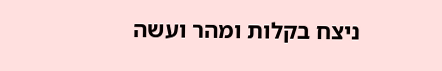ניצח בקלות ומהר ועשה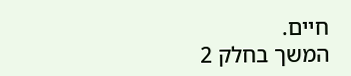חיים.
המשך בחלק 2